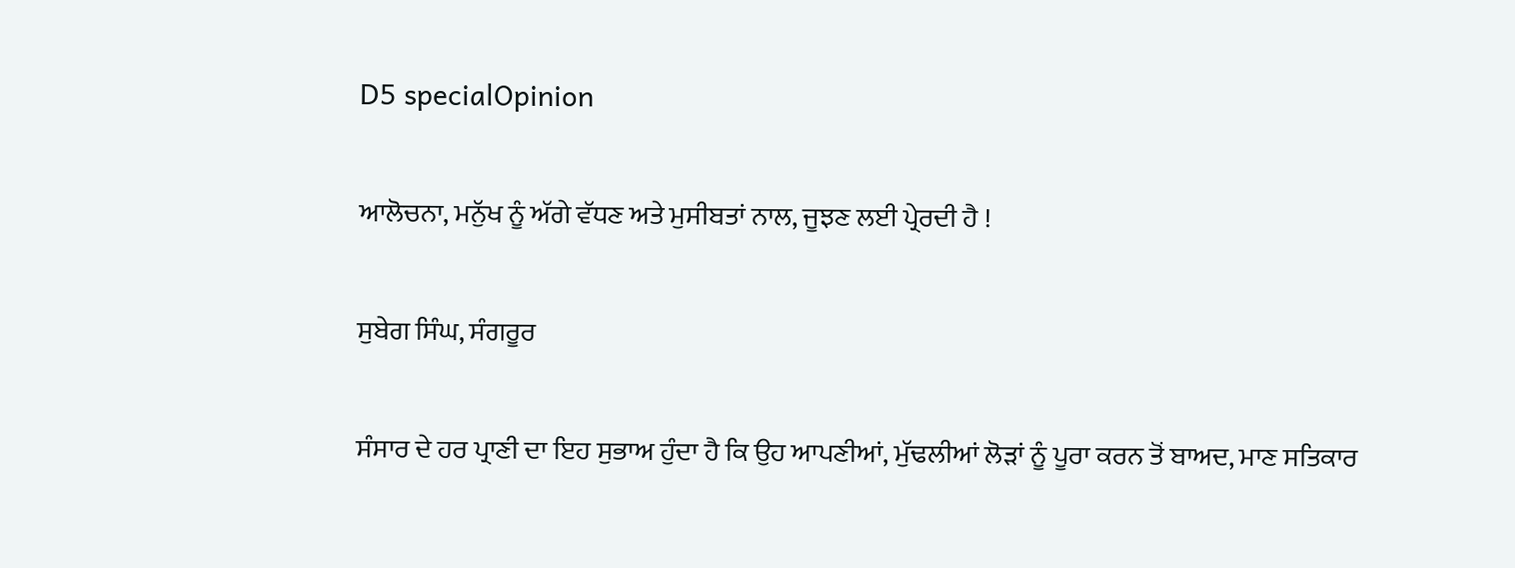D5 specialOpinion

ਆਲੋਚਨਾ, ਮਨੁੱਖ ਨੂੰ ਅੱਗੇ ਵੱਧਣ ਅਤੇ ਮੁਸੀਬਤਾਂ ਨਾਲ, ਜੂਝਣ ਲਈ ਪ੍ਰੇਰਦੀ ਹੈ !

ਸੁਬੇਗ ਸਿੰਘ, ਸੰਗਰੂਰ

ਸੰਸਾਰ ਦੇ ਹਰ ਪ੍ਰਾਣੀ ਦਾ ਇਹ ਸੁਭਾਅ ਹੁੰਦਾ ਹੈ ਕਿ ਉਹ ਆਪਣੀਆਂ, ਮੁੱਢਲੀਆਂ ਲੋੜਾਂ ਨੂੰ ਪੂਰਾ ਕਰਨ ਤੋਂ ਬਾਅਦ, ਮਾਣ ਸਤਿਕਾਰ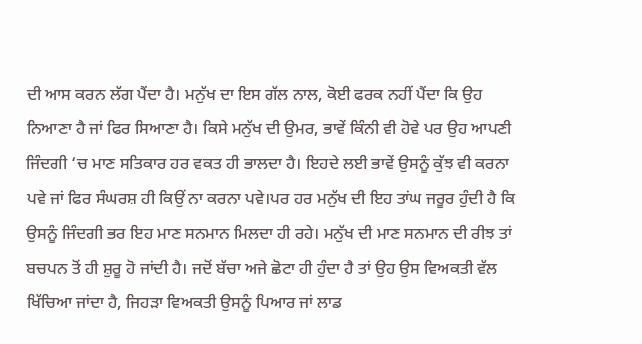ਦੀ ਆਸ ਕਰਨ ਲੱਗ ਪੈਂਦਾ ਹੈ। ਮਨੁੱਖ ਦਾ ਇਸ ਗੱਲ ਨਾਲ, ਕੋਈ ਫਰਕ ਨਹੀਂ ਪੈਂਦਾ ਕਿ ਉਹ ਨਿਆਣਾ ਹੈ ਜਾਂ ਫਿਰ ਸਿਆਣਾ ਹੈ। ਕਿਸੇ ਮਨੁੱਖ ਦੀ ਉਮਰ, ਭਾਵੇਂ ਕਿੰਨੀ ਵੀ ਹੋਵੇ ਪਰ ਉਹ ਆਪਣੀ ਜਿੰਦਗੀ ‘ਚ ਮਾਣ ਸਤਿਕਾਰ ਹਰ ਵਕਤ ਹੀ ਭਾਲਦਾ ਹੈ। ਇਹਦੇ ਲਈ ਭਾਵੇਂ ਉਸਨੂੰ ਕੁੱਝ ਵੀ ਕਰਨਾ ਪਵੇ ਜਾਂ ਫਿਰ ਸੰਘਰਸ਼ ਹੀ ਕਿਉਂ ਨਾ ਕਰਨਾ ਪਵੇ।ਪਰ ਹਰ ਮਨੁੱਖ ਦੀ ਇਹ ਤਾਂਘ ਜਰੂਰ ਹੁੰਦੀ ਹੈ ਕਿ ਉਸਨੂੰ ਜਿੰਦਗੀ ਭਰ ਇਹ ਮਾਣ ਸਨਮਾਨ ਮਿਲਦਾ ਹੀ ਰਹੇ। ਮਨੁੱਖ ਦੀ ਮਾਣ ਸਨਮਾਨ ਦੀ ਰੀਝ ਤਾਂ ਬਚਪਨ ਤੋਂ ਹੀ ਸ਼ੁਰੂ ਹੋ ਜਾਂਦੀ ਹੈ। ਜਦੋਂ ਬੱਚਾ ਅਜੇ ਛੋਟਾ ਹੀ ਹੁੰਦਾ ਹੈ ਤਾਂ ਉਹ ਉਸ ਵਿਅਕਤੀ ਵੱਲ ਖਿੱਚਿਆ ਜਾਂਦਾ ਹੈ, ਜਿਹੜਾ ਵਿਅਕਤੀ ਉਸਨੂੰ ਪਿਆਰ ਜਾਂ ਲਾਡ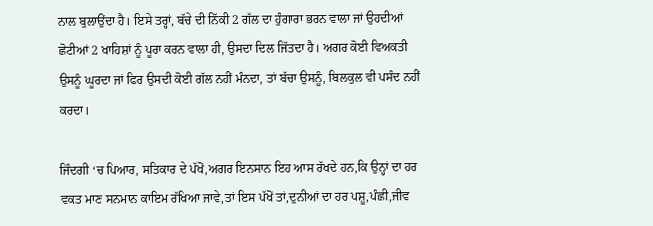ਨਾਲ ਬੁਲਾਉਂਦਾ ਹੈ। ਇਸੇ ਤਰ੍ਹਾਂ, ਬੱਚੇ ਦੀ ਨਿੱਕੀ 2 ਗੱਲ ਦਾ ਹੁੰਗਾਰਾ ਭਰਨ ਵਾਲਾ ਜਾਂ ਉਹਦੀਆਂ ਛੋਟੀਆਂ 2 ਖਾਹਿਸ਼ਾਂ ਨੂੰ ਪੂਰਾ ਕਰਨ ਵਾਲਾ ਹੀ, ਉਸਦਾ ਦਿਲ ਜਿੱਤਦਾ ਹੈ। ਅਗਰ ਕੋਈ ਵਿਅਕਤੀ ਉਸਨੂੰ ਘੂਰਦਾ ਜਾਂ ਫਿਰ ਉਸਦੀ ਕੋਈ ਗੱਲ ਨਹੀਂ ਮੰਨਦਾ, ਤਾਂ ਬੱਚਾ ਉਸਨੂੰ, ਬਿਲਕੁਲ ਵੀ ਪਸੰਦ ਨਹੀਂ ਕਰਦਾ।

ਜਿੰਦਗੀ ‘ਚ ਪਿਆਰ, ਸਤਿਕਾਰ ਦੇ ਪੱਖੋਂ,ਅਗਰ ਇਨਸਾਨ ਇਹ ਆਸ ਰੱਖਦੇ ਹਨ,ਕਿ ਉਨ੍ਹਾਂ ਦਾ ਹਰ ਵਕਤ ਮਾਣ ਸਨਮਾਨ ਕਾਇਮ ਰੱਖਿਆ ਜਾਵੇ,ਤਾਂ ਇਸ ਪੱਖੋਂ ਤਾਂ,ਦੁਨੀਆਂ ਦਾ ਹਰ ਪਸ਼ੂ,ਪੰਛੀ,ਜੀਵ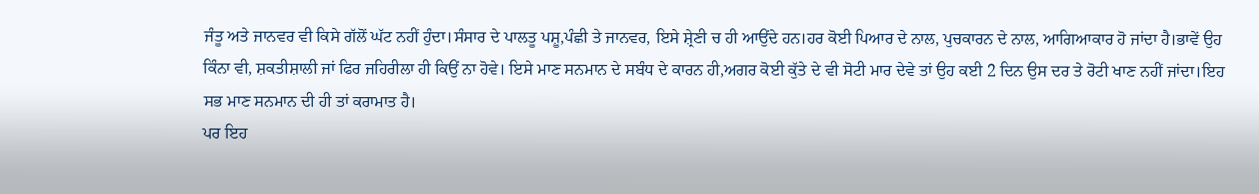ਜੰਤੂ ਅਤੇ ਜਾਨਵਰ ਵੀ ਕਿਸੇ ਗੱਲੋਂ ਘੱਟ ਨਹੀਂ ਹੁੰਦਾ।ਸੰਸਾਰ ਦੇ ਪਾਲਤੂ ਪਸ਼ੂ,ਪੰਛੀ ਤੇ ਜਾਨਵਰ, ਇਸੇ ਸ਼੍ਰੇਣੀ ਚ ਹੀ ਆਉਂਦੇ ਹਨ।ਹਰ ਕੋਈ ਪਿਆਰ ਦੇ ਨਾਲ, ਪੁਚਕਾਰਨ ਦੇ ਨਾਲ, ਆਗਿਆਕਾਰ ਹੋ ਜਾਂਦਾ ਹੈ।ਭਾਵੇਂ ਉਹ ਕਿੰਨਾ ਵੀ, ਸ਼ਕਤੀਸ਼ਾਲੀ ਜਾਂ ਫਿਰ ਜਹਿਰੀਲਾ ਹੀ ਕਿਉਂ ਨਾ ਹੋਵੇ। ਇਸੇ ਮਾਣ ਸਨਮਾਨ ਦੇ ਸਬੰਧ ਦੇ ਕਾਰਨ ਹੀ,ਅਗਰ ਕੋਈ ਕੁੱਤੇ ਦੇ ਵੀ ਸੋਟੀ ਮਾਰ ਦੇਵੇ ਤਾਂ ਉਹ ਕਈ 2 ਦਿਨ ਉਸ ਦਰ ਤੇ ਰੋਟੀ ਖਾਣ ਨਹੀਂ ਜਾਂਦਾ।ਇਹ ਸਭ ਮਾਣ ਸਨਮਾਨ ਦੀ ਹੀ ਤਾਂ ਕਰਾਮਾਤ ਹੈ।
ਪਰ ਇਹ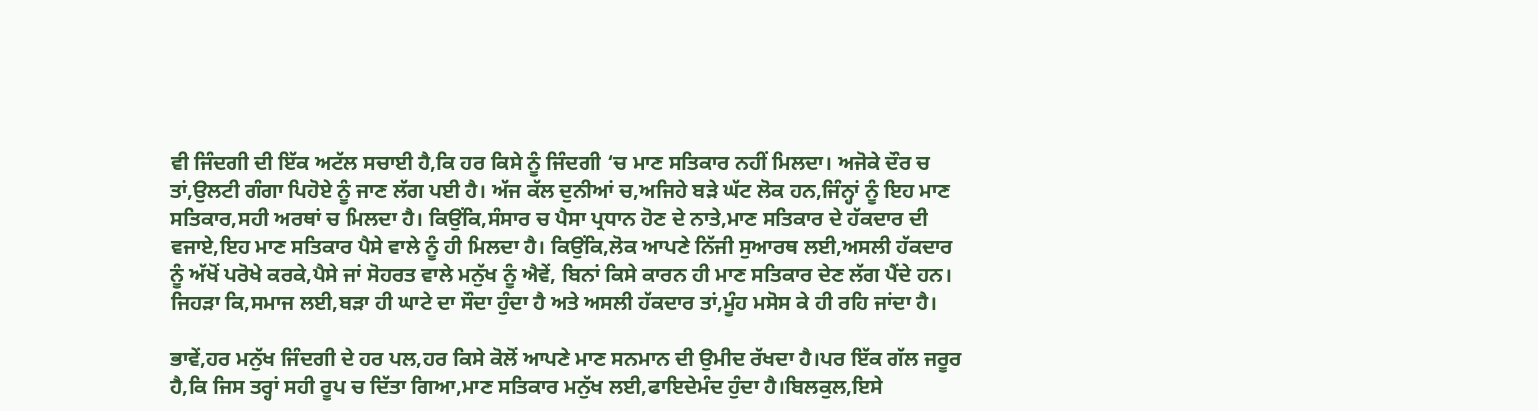ਵੀ ਜਿੰਦਗੀ ਦੀ ਇੱਕ ਅਟੱਲ ਸਚਾਈ ਹੈ,ਕਿ ਹਰ ਕਿਸੇ ਨੂੰ ਜਿੰਦਗੀ ‘ਚ ਮਾਣ ਸਤਿਕਾਰ ਨਹੀਂ ਮਿਲਦਾ। ਅਜੋਕੇ ਦੌਰ ਚ ਤਾਂ,ਉਲਟੀ ਗੰਗਾ ਪਿਹੋਏ ਨੂੰ ਜਾਣ ਲੱਗ ਪਈ ਹੈ। ਅੱਜ ਕੱਲ ਦੁਨੀਆਂ ਚ,ਅਜਿਹੇ ਬੜੇ ਘੱਟ ਲੋਕ ਹਨ,ਜਿੰਨ੍ਹਾਂ ਨੂੰ ਇਹ ਮਾਣ ਸਤਿਕਾਰ,ਸਹੀ ਅਰਥਾਂ ਚ ਮਿਲਦਾ ਹੈ। ਕਿਉਂਕਿ,ਸੰਸਾਰ ਚ ਪੈਸਾ ਪ੍ਰਧਾਨ ਹੋਣ ਦੇ ਨਾਤੇ,ਮਾਣ ਸਤਿਕਾਰ ਦੇ ਹੱਕਦਾਰ ਦੀ ਵਜਾਏ,ਇਹ ਮਾਣ ਸਤਿਕਾਰ ਪੈਸੇ ਵਾਲੇ ਨੂੰ ਹੀ ਮਿਲਦਾ ਹੈ। ਕਿਉਂਕਿ,ਲੋਕ ਆਪਣੇ ਨਿੱਜੀ ਸੁਆਰਥ ਲਈ,ਅਸਲੀ ਹੱਕਦਾਰ ਨੂੰ ਅੱਖੋਂ ਪਰੋਖੇ ਕਰਕੇ,ਪੈਸੇ ਜਾਂ ਸੋਹਰਤ ਵਾਲੇ ਮਨੁੱਖ ਨੂੰ ਐਵੇਂ, ਬਿਨਾਂ ਕਿਸੇ ਕਾਰਨ ਹੀ ਮਾਣ ਸਤਿਕਾਰ ਦੇਣ ਲੱਗ ਪੈਂਦੇ ਹਨ। ਜਿਹੜਾ ਕਿ,ਸਮਾਜ ਲਈ,ਬੜਾ ਹੀ ਘਾਟੇ ਦਾ ਸੌਦਾ ਹੁੰਦਾ ਹੈ ਅਤੇ ਅਸਲੀ ਹੱਕਦਾਰ ਤਾਂ,ਮੂੰਹ ਮਸੋਸ ਕੇ ਹੀ ਰਹਿ ਜਾਂਦਾ ਹੈ।

ਭਾਵੇਂ,ਹਰ ਮਨੁੱਖ ਜਿੰਦਗੀ ਦੇ ਹਰ ਪਲ,ਹਰ ਕਿਸੇ ਕੋਲੋਂ ਆਪਣੇ ਮਾਣ ਸਨਮਾਨ ਦੀ ਉਮੀਦ ਰੱਖਦਾ ਹੈ।ਪਰ ਇੱਕ ਗੱਲ ਜਰੂਰ ਹੈ,ਕਿ ਜਿਸ ਤਰ੍ਹਾਂ ਸਹੀ ਰੂਪ ਚ ਦਿੱਤਾ ਗਿਆ,ਮਾਣ ਸਤਿਕਾਰ ਮਨੁੱਖ ਲਈ,ਫਾਇਦੇਮੰਦ ਹੁੰਦਾ ਹੈ।ਬਿਲਕੁਲ,ਇਸੇ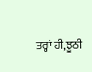ਤਰ੍ਹਾਂ ਹੀ,ਝੂਠੀ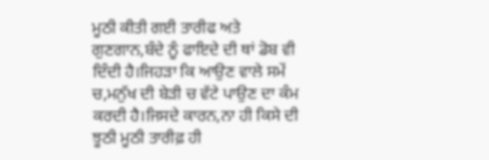ਮੂਠੀ ਕੀਤੀ ਗਈ ਤਾਰੀਫ ਅਤੇ ਗੁਣਗਾਨ,ਬੰਦੇ ਨੂੰ ਫਾਇਦੇ ਦੀ ਥਾਂ ਡੋਬ ਵੀ ਦਿੰਦੀ ਹੈ।ਜਿਹੜਾ ਕਿ ਆਉਣ ਵਾਲੇ ਸਮੇਂ ਚ,ਮਨੁੱਖ ਦੀ ਬੇੜੀ ਚ ਵੱਟੇ ਪਾਉਣ ਦਾ ਕੰਮ ਕਰਦੀ ਹੈ।ਜਿਸਦੇ ਕਾਰਨ,ਨਾ ਹੀ ਕਿਸੇ ਦੀ ਝੂਠੀ ਮੂਠੀ ਤਾਰੀਫ਼ ਹੀ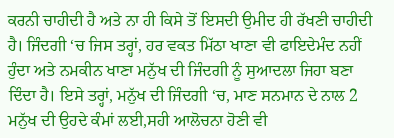ਕਰਨੀ ਚਾਹੀਦੀ ਹੈ ਅਤੇ ਨਾ ਹੀ ਕਿਸੇ ਤੋਂ ਇਸਦੀ ਉਮੀਦ ਹੀ ਰੱਖਣੀ ਚਾਹੀਦੀ ਹੈ। ਜਿੰਦਗੀ ‘ਚ ਜਿਸ ਤਰ੍ਹਾਂ, ਹਰ ਵਕਤ ਮਿੱਠਾ ਖਾਣਾ ਵੀ ਫਾਇਦੇਮੰਦ ਨਹੀਂ ਹੁੰਦਾ ਅਤੇ ਨਮਕੀਨ ਖਾਣਾ ਮਨੁੱਖ ਦੀ ਜਿੰਦਗੀ ਨੂੰ ਸੁਆਦਲਾ ਜਿਹਾ ਬਣਾ ਦਿੰਦਾ ਹੈ। ਇਸੇ ਤਰ੍ਹਾਂ, ਮਨੁੱਖ ਦੀ ਜਿੰਦਗੀ ‘ਚ, ਮਾਣ ਸਨਮਾਨ ਦੇ ਨਾਲ 2 ਮਨੁੱਖ ਦੀ ਉਹਦੇ ਕੰਮਾਂ ਲਈ,ਸਹੀ ਆਲੋਚਨਾ ਹੋਣੀ ਵੀ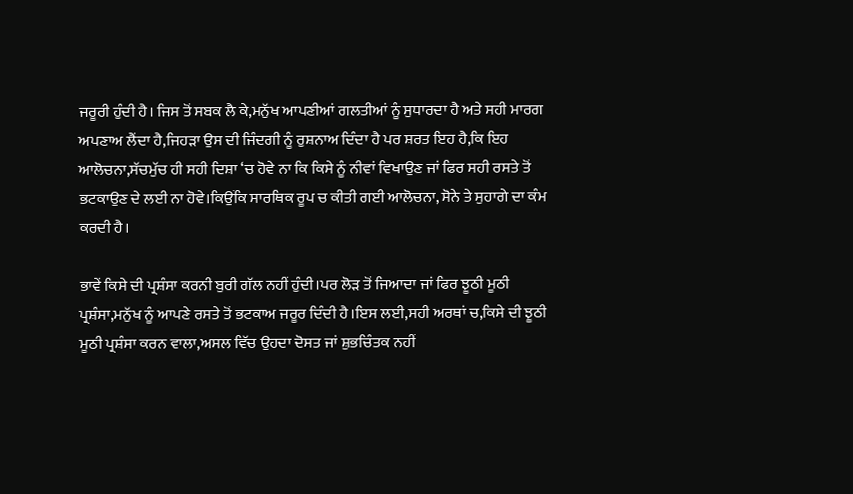ਜਰੂਰੀ ਹੁੰਦੀ ਹੈ। ਜਿਸ ਤੋਂ ਸਬਕ ਲੈ ਕੇ,ਮਨੁੱਖ ਆਪਣੀਆਂ ਗਲਤੀਆਂ ਨੂੰ ਸੁਧਾਰਦਾ ਹੈ ਅਤੇ ਸਹੀ ਮਾਰਗ ਅਪਣਾਅ ਲੈਂਦਾ ਹੈ,ਜਿਹੜਾ ਉਸ ਦੀ ਜਿੰਦਗੀ ਨੂੰ ਰੁਸ਼ਨਾਅ ਦਿੰਦਾ ਹੈ ਪਰ ਸ਼ਰਤ ਇਹ ਹੈ,ਕਿ ਇਹ ਆਲੋਚਨਾ,ਸੱਚਮੁੱਚ ਹੀ ਸਹੀ ਦਿਸ਼ਾ ‘ਚ ਹੋਵੇ ਨਾ ਕਿ ਕਿਸੇ ਨੂੰ ਨੀਵਾਂ ਵਿਖਾਉਣ ਜਾਂ ਫਿਰ ਸਹੀ ਰਸਤੇ ਤੋਂ ਭਟਕਾਉਣ ਦੇ ਲਈ ਨਾ ਹੋਵੇ।ਕਿਉਂਕਿ ਸਾਰਥਿਕ ਰੂਪ ਚ ਕੀਤੀ ਗਈ ਆਲੋਚਨਾ, ਸੋਨੇ ਤੇ ਸੁਹਾਗੇ ਦਾ ਕੰਮ ਕਰਦੀ ਹੈ।

ਭਾਵੇਂ ਕਿਸੇ ਦੀ ਪ੍ਰਸ਼ੰਸਾ ਕਰਨੀ ਬੁਰੀ ਗੱਲ ਨਹੀਂ ਹੁੰਦੀ।ਪਰ ਲੋੜ ਤੋਂ ਜਿਆਦਾ ਜਾਂ ਫਿਰ ਝੂਠੀ ਮੂਠੀ ਪ੍ਰਸ਼ੰਸਾ,ਮਨੁੱਖ ਨੂੰ ਆਪਣੇ ਰਸਤੇ ਤੋਂ ਭਟਕਾਅ ਜਰੂਰ ਦਿੰਦੀ ਹੈ।ਇਸ ਲਈ,ਸਹੀ ਅਰਥਾਂ ਚ,ਕਿਸੇ ਦੀ ਝੂਠੀ ਮੂਠੀ ਪ੍ਰਸ਼ੰਸਾ ਕਰਨ ਵਾਲਾ,ਅਸਲ ਵਿੱਚ ਉਹਦਾ ਦੋਸਤ ਜਾਂ ਸ਼ੁਭਚਿੰਤਕ ਨਹੀਂ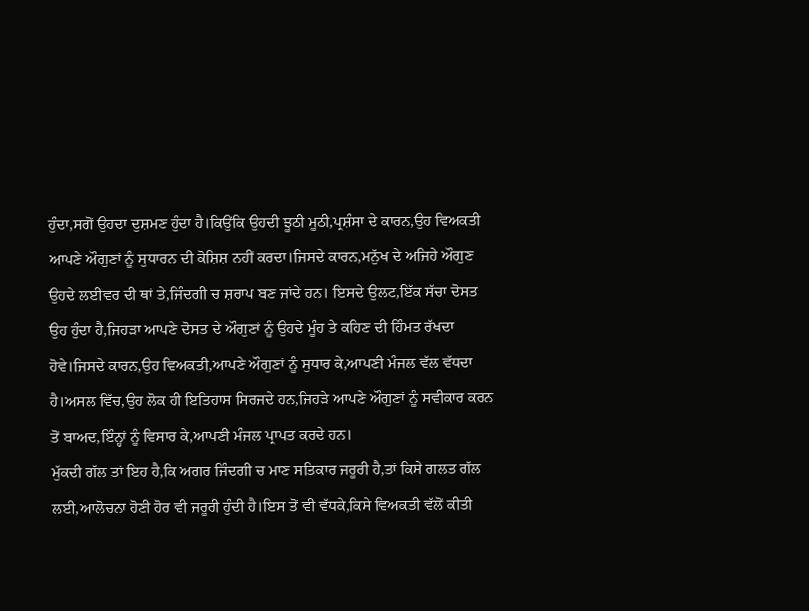ਹੁੰਦਾ,ਸਗੋਂ ਉਹਦਾ ਦੁਸ਼ਮਣ ਹੁੰਦਾ ਹੈ।ਕਿਉਂਕਿ ਉਹਦੀ ਝੂਠੀ ਮੂਠੀ,ਪ੍ਰਸ਼ੰਸਾ ਦੇ ਕਾਰਨ,ਉਹ ਵਿਅਕਤੀ ਆਪਣੇ ਔਗੁਣਾਂ ਨੂੰ ਸੁਧਾਰਨ ਦੀ ਕੋਸ਼ਿਸ਼ ਨਹੀਂ ਕਰਦਾ।ਜਿਸਦੇ ਕਾਰਨ,ਮਨੁੱਖ ਦੇ ਅਜਿਹੇ ਔਗੁਣ ਉਹਦੇ ਲਈਵਰ ਦੀ ਥਾਂ ਤੇ,ਜਿੰਦਗੀ ਚ ਸ਼ਰਾਪ ਬਣ ਜਾਂਦੇ ਹਨ। ਇਸਦੇ ਉਲਟ,ਇੱਕ ਸੱਚਾ ਦੋਸਤ ਉਹ ਹੁੰਦਾ ਹੈ,ਜਿਹੜਾ ਆਪਣੇ ਦੋਸਤ ਦੇ ਔਗੁਣਾਂ ਨੂੰ ਉਹਦੇ ਮੂੰਹ ਤੇ ਕਹਿਣ ਦੀ ਹਿੰਮਤ ਰੱਖਦਾ ਹੋਵੇ।ਜਿਸਦੇ ਕਾਰਨ,ਉਹ ਵਿਅਕਤੀ,ਆਪਣੇ ਔਗੁਣਾਂ ਨੂੰ ਸੁਧਾਰ ਕੇ,ਆਪਣੀ ਮੰਜਲ ਵੱਲ ਵੱਧਦਾ ਹੈ।ਅਸਲ ਵਿੱਚ,ਉਹ ਲੋਕ ਹੀ ਇਤਿਹਾਸ ਸਿਰਜਦੇ ਹਨ,ਜਿਹੜੇ ਆਪਣੇ ਔਗੁਣਾਂ ਨੂੰ ਸਵੀਕਾਰ ਕਰਨ ਤੋਂ ਬਾਅਦ,ਇੰਨ੍ਹਾਂ ਨੂੰ ਵਿਸਾਰ ਕੇ,ਆਪਣੀ ਮੰਜਲ ਪ੍ਰਾਪਤ ਕਰਦੇ ਹਨ।
ਮੁੱਕਦੀ ਗੱਲ ਤਾਂ ਇਹ ਹੈ,ਕਿ ਅਗਰ ਜਿੰਦਗੀ ਚ ਮਾਣ ਸਤਿਕਾਰ ਜਰੂਰੀ ਹੈ,ਤਾਂ ਕਿਸੇ ਗਲਤ ਗੱਲ ਲਈ,ਆਲੋਚਨਾ ਹੋਣੀ ਹੋਰ ਵੀ ਜਰੂਰੀ ਹੁੰਦੀ ਹੈ।ਇਸ ਤੋਂ ਵੀ ਵੱਧਕੇ,ਕਿਸੇ ਵਿਅਕਤੀ ਵੱਲੋਂ ਕੀਤੀ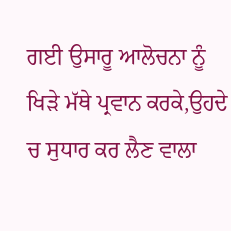ਗਈ ਉਸਾਰੂ ਆਲੋਚਨਾ ਨੂੰ ਖਿੜੇ ਮੱਥੇ ਪ੍ਰਵਾਨ ਕਰਕੇ,ਉਹਦੇ ਚ ਸੁਧਾਰ ਕਰ ਲੈਣ ਵਾਲਾ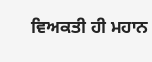ਵਿਅਕਤੀ ਹੀ ਮਹਾਨ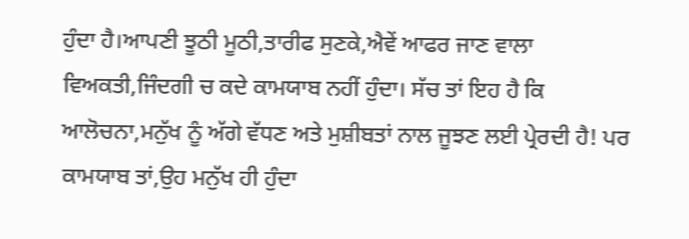ਹੁੰਦਾ ਹੈ।ਆਪਣੀ ਝੂਠੀ ਮੂਠੀ,ਤਾਰੀਫ ਸੁਣਕੇ,ਐਵੇਂ ਆਫਰ ਜਾਣ ਵਾਲਾ ਵਿਅਕਤੀ,ਜਿੰਦਗੀ ਚ ਕਦੇ ਕਾਮਯਾਬ ਨਹੀਂ ਹੁੰਦਾ। ਸੱਚ ਤਾਂ ਇਹ ਹੈ ਕਿ ਆਲੋਚਨਾ,ਮਨੁੱਖ ਨੂੰ ਅੱਗੇ ਵੱਧਣ ਅਤੇ ਮੁਸ਼ੀਬਤਾਂ ਨਾਲ ਜੂਝਣ ਲਈ ਪ੍ਰੇਰਦੀ ਹੈ! ਪਰ ਕਾਮਯਾਬ ਤਾਂ,ਉਹ ਮਨੁੱਖ ਹੀ ਹੁੰਦਾ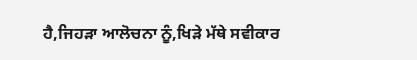ਹੈ,ਜਿਹੜਾ ਆਲੋਚਨਾ ਨੂੰ,ਖਿੜੇ ਮੱਥੇ ਸਵੀਕਾਰ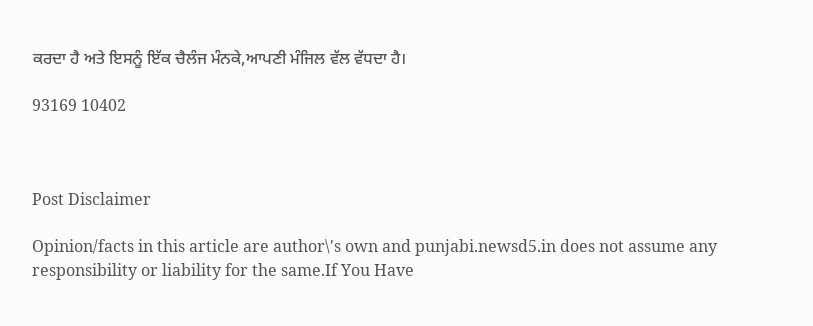ਕਰਦਾ ਹੈ ਅਤੇ ਇਸਨੂੰ ਇੱਕ ਚੈਲੰਜ ਮੰਨਕੇ,ਆਪਣੀ ਮੰਜਿਲ ਵੱਲ ਵੱਧਦਾ ਹੈ।

93169 10402



Post Disclaimer

Opinion/facts in this article are author\'s own and punjabi.newsd5.in does not assume any responsibility or liability for the same.If You Have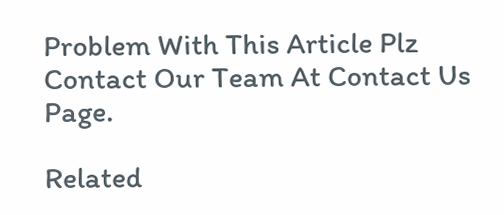Problem With This Article Plz Contact Our Team At Contact Us Page.

Related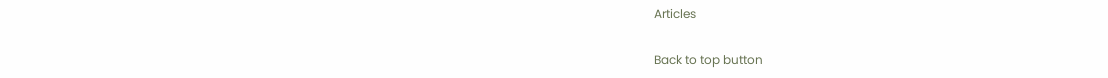Articles

Back to top button